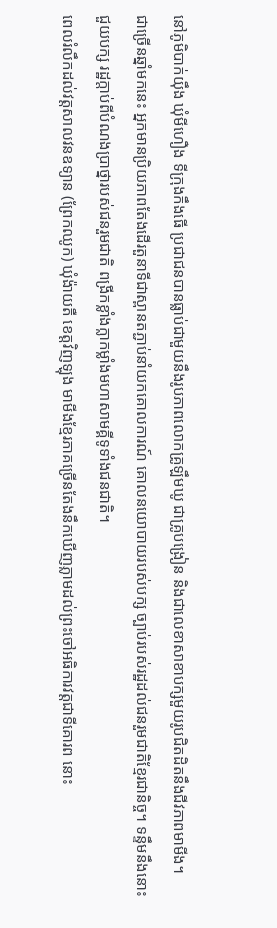នៅភូមិបាក់យ៉ឹង ឃុំមីហឿង ទីក្រុងកឹងធើ ប្រជាជនបានធ្លាប់ជាមួយនឹងរូបភាពលោកគ្រូឡឹមឃូ ជាគ្រូបង្រៀន និងជាលេខាសាខាបក្សមួយរូបជិតដិតនឹងជីវភាពមាមីង។
ជាច្រើនឆ្នាំមកនេះ អ្នកមានប្រិយភាពតែងដើរតួនាទីជាស្ពានតភ្ជាប់នាំយកគោលការណ៍ គោលនយោបាយរបស់បក្ស ច្បាប់របស់រដ្ឋដល់ជនរួមជាតិខ្មែរជានិច្ច។ ទន្ទឹមនឹងនោះ ជួយបក្ស រដ្ឋក្តាប់ពីបំណងប្រាថ្នារបស់ជនរួមជាតិ ពង្រីកខ្លាំងក្លាកម្លាំងមហាសាមគ្គីទូទាំងជនជាតិ។
ពេលរំលឹកដល់វត្តសាលវនឧទ្យាន (ព្រែកឈូក) ឃុំង៉ាយតឺ ខេត្តវិញឡុង មាមីងខ្មែរភាគច្រើនតែងនឹកឃើញភ្លាមដល់ព្រះចៅអធិការវត្តជាទីគោរព នោះ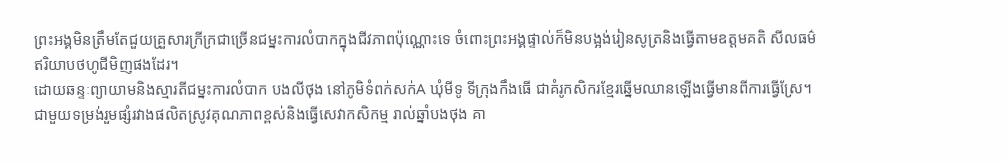ព្រះអង្គមិនត្រឹមតែជួយគ្រួសារក្រីក្រជាច្រើនជម្នះការលំបាកក្នុងជីវភាពប៉ុណ្ណោះទេ ចំពោះព្រះអង្គផ្ទាល់ក៏មិនបង្អង់រៀនសូត្រនិងធ្វើតាមឧត្តមគតិ សីលធម៌ ឥរិយាបថហូជីមិញផងដែរ។
ដោយឆន្ទៈព្យាយាមនិងស្មារតីជម្នះការលំបាក បងលីថុង នៅភូមិទំពក់សក់A ឃុំមីទូ ទីក្រុងកឹងធើ ជាគំរូកសិករខ្មែរឆ្នើមឈានឡើងធ្វើមានពីការធ្វើស្រែ។ ជាមួយទម្រង់រួមផ្សំរវាងផលិតស្រូវគុណភាពខ្ពស់និងធ្វើសេវាកសិកម្ម រាល់ឆ្នាំបងថុង គា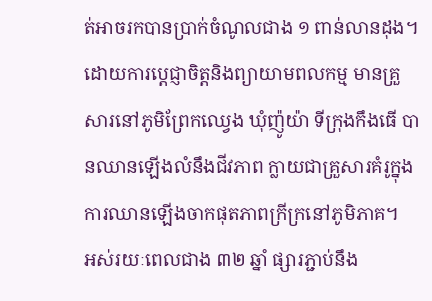ត់អាចរកបានប្រាក់ចំណូលជាង ១ ពាន់លានដុង។
ដោយការប្តេជ្ញាចិត្តនិងព្យាយាមពលកម្ម មានគ្រួសារនៅភូមិព្រែកឈ្វេង ឃុំញ៉ូយ៉ា ទីក្រុងកឹងធើ បានឈានឡើងលំនឹងជីវភាព ក្លាយជាគ្រួសារគំរូក្នុងការឈានឡើងចាកផុតភាពក្រីក្រនៅភូមិភាគ។
អស់រយៈពេលជាង ៣២ ឆ្នាំ ផ្សារភ្ជាប់នឹង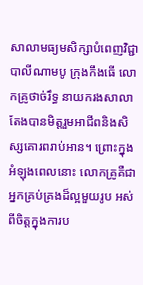សាលាមធ្យមសិក្សាបំពេញវិជ្ជាបាលីណាមបូ ក្រុងកឹងធើ លោកគ្រូថាច់រឹទ្ធ នាយករងសាលាតែងបានមិត្តរួមអាជីពនិងសិស្សគោរពរាប់អាន។ ព្រោះក្នុងអំឡុងពេលនោះ លោកគ្រូគឺជាអ្នកគ្រប់គ្រងដ៏ល្អមួយរូប អស់ពីចិត្តក្នុងការប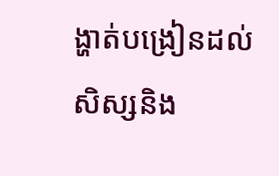ង្ហាត់បង្រៀនដល់សិស្សនិង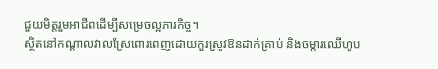ជួយមិត្តរួមអាជីពដើម្បីសម្រេចល្អភារកិច្ច។
ស្ថិតនៅកណ្តាលវាលស្រែពោរពេញដោយកួរស្រូវឱនដាក់គ្រាប់ និងចម្ការឈើហូប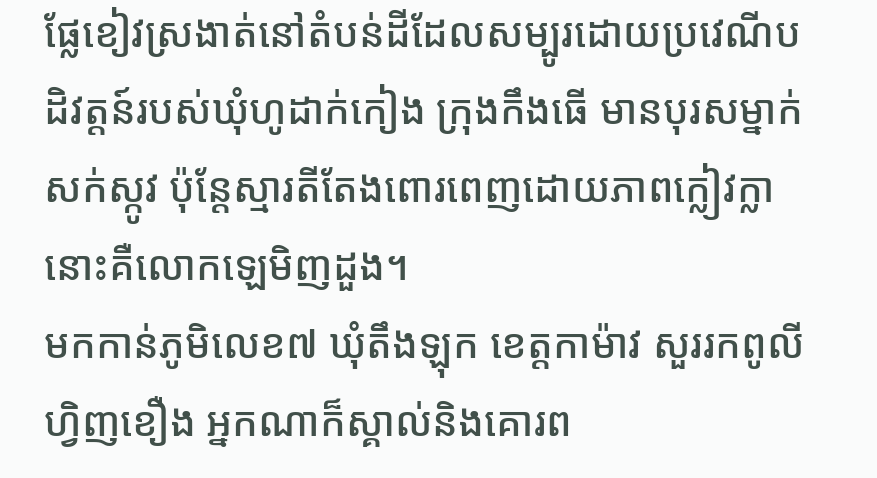ផ្លែខៀវស្រងាត់នៅតំបន់ដីដែលសម្បូរដោយប្រវេណីបដិវត្តន៍របស់ឃុំហូដាក់កៀង ក្រុងកឹងធើ មានបុរសម្នាក់សក់ស្កូវ ប៉ុន្តែស្មារតីតែងពោរពេញដោយភាពក្លៀវក្លា នោះគឺលោកឡេមិញដួង។
មកកាន់ភូមិលេខ៧ ឃុំតឹងឡុក ខេត្តកាម៉ាវ សួររកពូលីហ្វិញខឿង អ្នកណាក៏ស្គាល់និងគោរព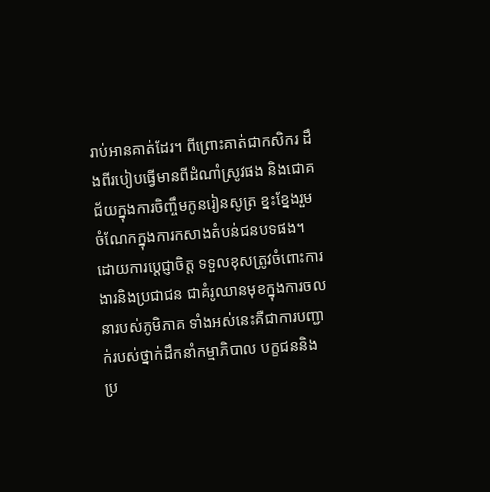រាប់អានគាត់ដែរ។ ពីព្រោះគាត់ជាកសិករ ដឹងពីរបៀបធ្វើមានពីដំណាំស្រូវផង និងជោគជ័យក្នុងការចិញ្ចឹមកូនរៀនសូត្រ ខ្នះខ្នែងរួមចំណែកក្នុងការកសាងតំបន់ជនបទផង។
ដោយការប្តេជ្ញាចិត្ត ទទួលខុសត្រូវចំពោះការងារនិងប្រជាជន ជាគំរូឈានមុខក្នុងការចលនារបស់ភូមិភាគ ទាំងអស់នេះគឺជាការបញ្ជាក់របស់ថ្នាក់ដឹកនាំកម្មាភិបាល បក្ខជននិងប្រ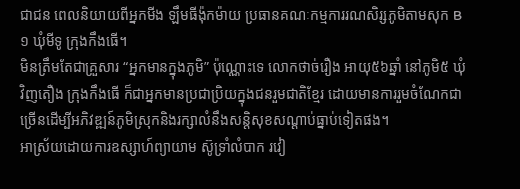ជាជន ពេលនិយាយពីអ្នកមីង ឡឹមធីង៉ុកម៉ាយ ប្រធានគណៈកម្មការរណសិរ្សភូមិតាមសុក B១ ឃុំមីទូ ក្រុងកឹងធើ។
មិនត្រឹមតែជាគ្រួសារ “អ្នកមានក្នុងភូមិ” ប៉ុណ្ណោះទេ លោកថាច់រឿង អាយុ៥៦ឆ្នាំ នៅភូមិ៥ ឃុំវិញតឿង ក្រុងកឹងធើ ក៏ជាអ្នកមានប្រជាប្រិយក្នុងជនរួមជាតិខ្មែរ ដោយមានការរួមចំណែកជាច្រើនដើម្បីអភិវឌ្ឍន៍ភូមិស្រុកនិងរក្សាលំនឹងសន្ដិសុខសណ្ដាប់ធ្នាប់ទៀតផង។
អាស្រ័យដោយការឧស្សាហ៍ព្យាយាម ស៊ូទ្រាំលំបាក រវៀ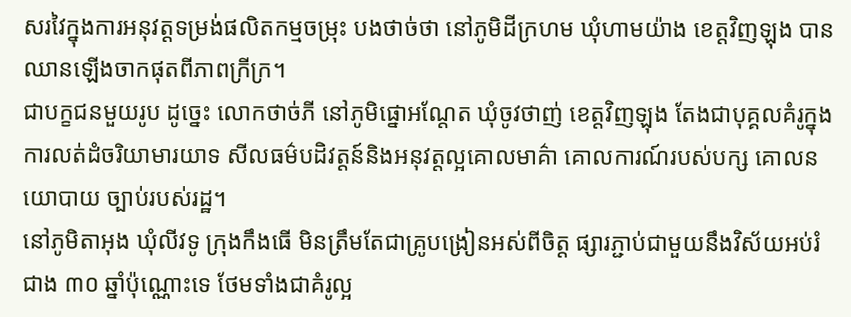សរវៃក្នុងការអនុវត្តទម្រង់ផលិតកម្មចម្រុះ បងថាច់ថា នៅភូមិដីក្រហម ឃុំហាមយ៉ាង ខេត្តវិញឡុង បានឈានឡើងចាកផុតពីភាពក្រីក្រ។
ជាបក្ខជនមួយរូប ដូច្នេះ លោកថាច់ភី នៅភូមិផ្នោអណ្តែត ឃុំចូវថាញ់ ខេត្តវិញឡុង តែងជាបុគ្គលគំរូក្នុងការលត់ដំចរិយាមារយាទ សីលធម៌បដិវត្តន៍និងអនុវត្តល្អគោលមាគ៌ា គោលការណ៍របស់បក្ស គោលនយោបាយ ច្បាប់របស់រដ្ឋ។
នៅភូមិតាអុង ឃុំលីវទូ ក្រុងកឹងធើ មិនត្រឹមតែជាគ្រូបង្រៀនអស់ពីចិត្ត ផ្សារភ្ជាប់ជាមួយនឹងវិស័យអប់រំជាង ៣០ ឆ្នាំប៉ុណ្ណោះទេ ថែមទាំងជាគំរូល្អ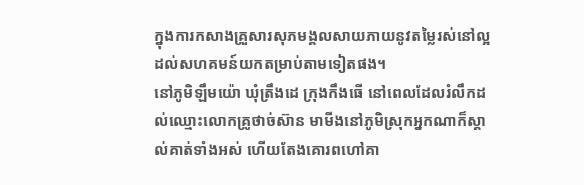ក្នុងការកសាងគ្រួសារសុភមង្គលសាយភាយនូវតម្លៃរស់នៅល្អដល់សហគមន៍យកតម្រាប់តាមទៀតផង។
នៅភូមិឡឹមយ៉ោ ឃុំត្រឹងដេ ក្រុងកឹងធើ នៅពេលដែលរំលឹកដល់ឈ្មោះលោកគ្រូថាច់ស៊ាន មាមីងនៅភូមិស្រុកអ្នកណាក៏ស្គាល់គាត់ទាំងអស់ ហើយតែងគោរពហៅគា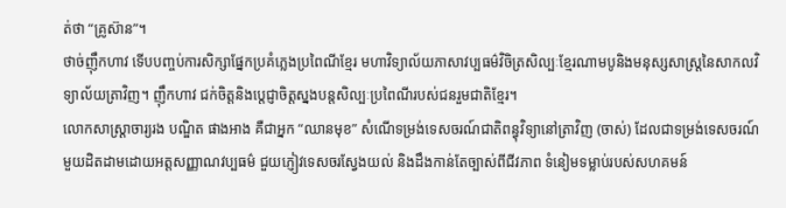ត់ថា “គ្រូស៊ាន”។
ថាច់ញ៉ឹកហាវ ទើបបញ្ចប់ការសិក្សាផ្នែកប្រគំភ្លេងប្រពៃណីខ្មែរ មហាវិទ្យាល័យភាសាវប្បធម៌វិចិត្រសិល្បៈខ្មែរណាមបូនិងមនុស្សសាស្ត្រនៃសាកលវិទ្យាល័យត្រាវិញ។ ញ៉ឹកហាវ ជក់ចិត្តនិងប្តេជ្ញាចិត្តស្នងបន្តសិល្បៈប្រពៃណីរបស់ជនរួមជាតិខ្មែរ។
លោកសាស្ត្រាចារ្យរង បណ្ឌិត ផាងអាង គឺជាអ្នក “ឈានមុខ” សំណើទម្រង់ទេសចរណ៍ជាតិពន្ធុវិទ្យានៅត្រាវិញ (ចាស់) ដែលជាទម្រង់ទេសចរណ៍មួយដិតដាមដោយអត្តសញ្ញាណវប្បធម៌ ជួយភ្ញៀវទេសចរស្វែងយល់ និងដឹងកាន់តែច្បាស់ពីជីវភាព ទំនៀមទម្លាប់របស់សហគមន៍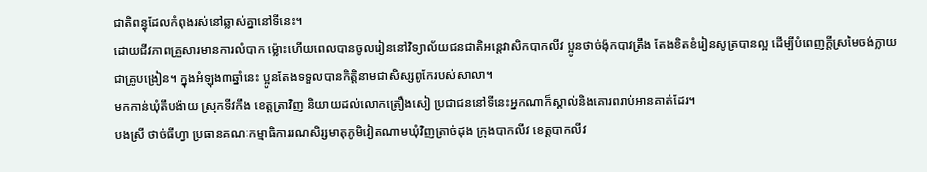ជាតិពន្ធុដែលកំពុងរស់នៅឆ្លាស់គ្នានៅទីនេះ។
ដោយជីវភាពគ្រួសារមានការលំបាក ម៉្លោះហើយពេលបានចូលរៀននៅវិទ្យាល័យជនជាតិអន្តេវាសិកបាកលីវ ប្អូនថាច់ង៉ុកបាវត្រឹង តែងខិតខំរៀនសូត្របានល្អ ដើម្បីបំពេញក្តីស្រមៃចង់ក្លាយជាគ្រូបង្រៀន។ ក្នុងអំឡុង៣ឆ្នាំនេះ ប្អូនតែងទទួលបានកិត្តិនាមជាសិស្សពូកែរបស់សាលា។
មកកាន់ឃុំតឹបង៉ាយ ស្រុកទីវកឹង ខេត្តត្រាវិញ និយាយដល់លោកត្រឿងសៀ ប្រជាជននៅទីនេះអ្នកណាក៏ស្គាល់និងគោរពរាប់អានគាត់ដែរ។
បងស្រី ថាច់ធីហ្វា ប្រធានគណៈកម្មាធិការរណសិរ្សមាតុភូមិវៀតណាមឃុំវិញត្រាច់ដុង ក្រុងបាកលីវ ខេត្តបាកលីវ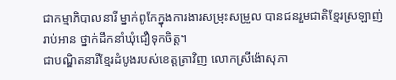ជាកម្មាភិបាលនារី ម្នាក់ពូកែក្នុងការងារសម្រុះសម្រួល បានជនរួមជាតិខ្មែរស្រឡាញ់រាប់អាន ថ្នាក់ដឹកនាំឃុំជឿទុកចិត្ត។
ជាបណ្ឌិតនារីខ្មែរដំបូងរបស់ខេត្តត្រាវិញ លោកស្រីង៉ោសុភា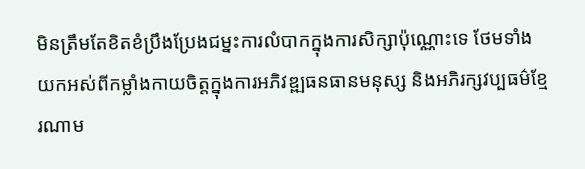មិនត្រឹមតែខិតខំប្រឹងប្រែងជម្នះការលំបាកក្នុងការសិក្សាប៉ុណ្ណោះទេ ថែមទាំងយកអស់ពីកម្លាំងកាយចិត្តក្នុងការអភិវឌ្ឍធនធានមនុស្ស និងអភិរក្សវប្បធម៌ខ្មែរណាម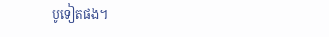បូទៀតផង។